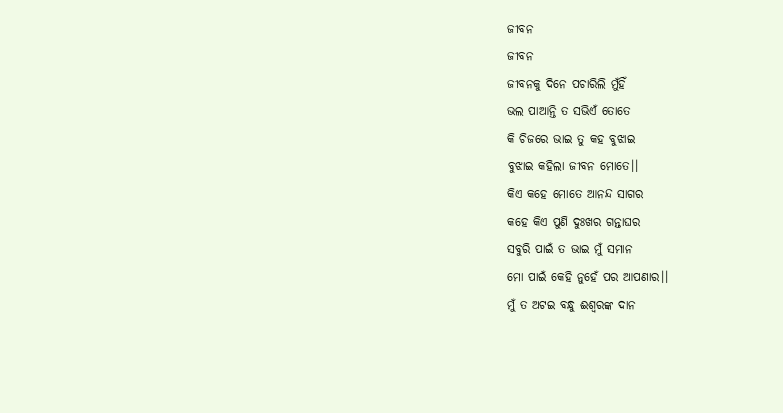ଜୀବନ
ଜୀବନ
ଜୀବନକୁ ଦିନେ ପଚାରିଲି ମୁଁହିଁ
ଭଲ ପାଆନ୍ତି ତ ସଭିଏଁ ତୋତେ
କି ଚିଜରେ ଭାଇ ତୁ କହ ବୁଝାଇ
ବୁଝାଇ କହିଲା ଜୀବନ ମୋତେ।।
କିଏ କହେ ମୋତେ ଆନନ୍ଦ ସାଗର
କହେ କିଏ ପୁଣି ଦୁଃଖର ଗନ୍ତାଘର
ସବୁରି ପାଇଁ ତ ଭାଇ ମୁଁ ସମାନ
ମୋ ପାଇଁ କେହି ନୁହେଁ ପର ଆପଣାର।।
ମୁଁ ତ ଅଟଇ ବନ୍ଧୁ ଈଶ୍ବରଙ୍କ ଦାନ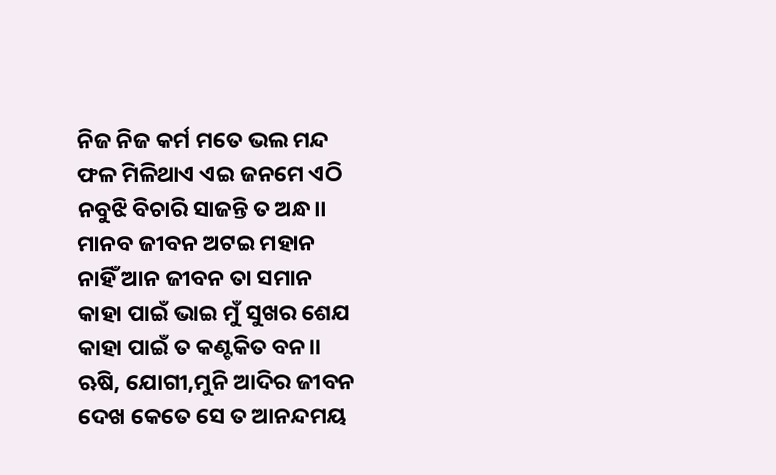ନିଜ ନିଜ କର୍ମ ମତେ ଭଲ ମନ୍ଦ
ଫଳ ମିଳିଥାଏ ଏଇ ଜନମେ ଏଠି
ନବୁଝି ବିଚାରି ସାଜନ୍ତି ତ ଅନ୍ଧ।।
ମାନବ ଜୀବନ ଅଟଇ ମହାନ
ନାହିଁ ଆନ ଜୀବନ ତା ସମାନ
କାହା ପାଇଁ ଭାଇ ମୁଁ ସୁଖର ଶେଯ
କାହା ପାଇଁ ତ କଣ୍ଟକିତ ବନ।।
ଋଷି, ଯୋଗୀ,ମୁନି ଆଦିର ଜୀବନ
ଦେଖ କେତେ ସେ ତ ଆନନ୍ଦମୟ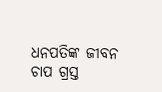ଧନପତିଙ୍କ ଜୀବନ ଚାପ ଗ୍ରସ୍ତ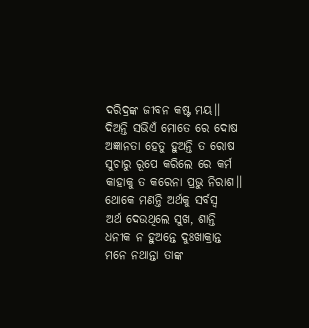ଦରିଦ୍ରଙ୍କ ଜୀବନ କଷ୍ଟ ମୟ।।
ଦିଅନ୍ତି ସଭିଏଁ ମୋତେ ରେ ଦୋଷ
ଅଜ୍ଞାନତା ହେତୁ ହୁଅନ୍ତି ତ ରୋଷ
ସୁଚାରୁ ରୂପେ କରିଲେ ରେ କର୍ମ
କାହାକୁ ତ କରେନା ପ୍ରଭୁ ନିରାଶ।।
ଥୋକେ ମଣନ୍ତି ଅର୍ଥକୁ ସର୍ବସ୍ବ
ଅର୍ଥ ଦେଉଥିଲେ ସୁଖ, ଶାନ୍ତି
ଧନୀକ ନ ହୁଅନ୍ତେ ଦୁଃଖାକ୍ରାନ୍ତ
ମନେ ନଥାନ୍ତା ତାଙ୍କ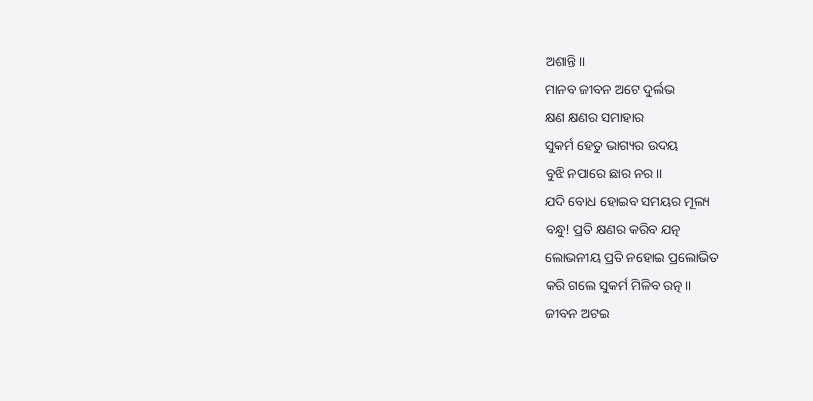ଅଶାନ୍ତି।।
ମାନବ ଜୀବନ ଅଟେ ଦୁର୍ଲଭ
କ୍ଷଣ କ୍ଷଣର ସମାହାର
ସୁକର୍ମ ହେତୁ ଭାଗ୍ୟର ଉଦୟ
ବୁଝି ନପାରେ ଛାର ନର।।
ଯଦି ବୋଧ ହୋଇବ ସମୟର ମୂଲ୍ୟ
ବନ୍ଧୁ! ପ୍ରତି କ୍ଷଣର କରିବ ଯତ୍ନ
ଲୋଭନୀୟ ପ୍ରତି ନହୋଇ ପ୍ରଲୋଭିତ
କରି ଗଲେ ସୁକର୍ମ ମିଳିବ ରତ୍ନ।।
ଜୀବନ ଅଟଇ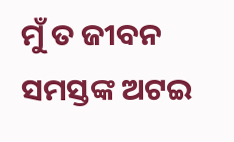ମୁଁ ତ ଜୀବନ
ସମସ୍ତଙ୍କ ଅଟଇ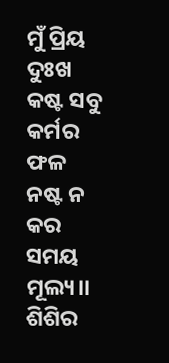ମୁଁ ପ୍ରିୟ
ଦୁଃଖ କଷ୍ଟ ସବୁ କର୍ମର ଫଳ
ନଷ୍ଟ ନ କର ସମୟ ମୂଲ୍ୟ।।
ଶିଶିର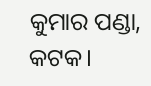କୁମାର ପଣ୍ଡା, କଟକ।